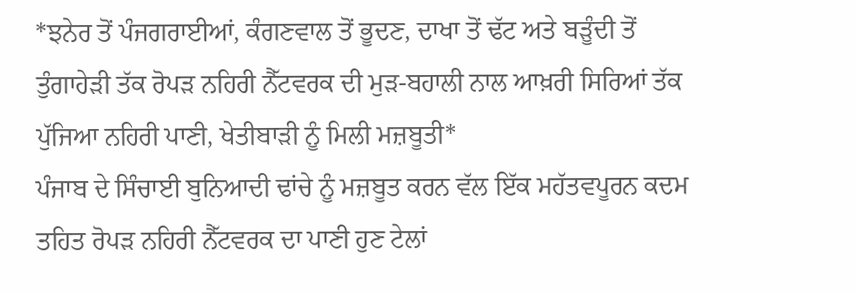*ਝਨੇਰ ਤੋਂ ਪੰਜਗਰਾਈਆਂ, ਕੰਗਣਵਾਲ ਤੋਂ ਭੂਦਣ, ਦਾਖਾ ਤੋਂ ਢੱਟ ਅਤੇ ਬੜੂੰਦੀ ਤੋਂ ਤੁੰਗਾਹੇੜੀ ਤੱਕ ਰੋਪੜ ਨਹਿਰੀ ਨੈੱਟਵਰਕ ਦੀ ਮੁੜ-ਬਹਾਲੀ ਨਾਲ ਆਖ਼ਰੀ ਸਿਰਿਆਂ ਤੱਕ ਪੁੱਜਿਆ ਨਹਿਰੀ ਪਾਣੀ, ਖੇਤੀਬਾੜੀ ਨੂੰ ਮਿਲੀ ਮਜ਼ਬੂਤੀ*
ਪੰਜਾਬ ਦੇ ਸਿੰਚਾਈ ਬੁਨਿਆਦੀ ਢਾਂਚੇ ਨੂੰ ਮਜ਼ਬੂਤ ਕਰਨ ਵੱਲ ਇੱਕ ਮਹੱਤਵਪੂਰਨ ਕਦਮ ਤਹਿਤ ਰੋਪੜ ਨਹਿਰੀ ਨੈੱਟਵਰਕ ਦਾ ਪਾਣੀ ਹੁਣ ਟੇਲਾਂ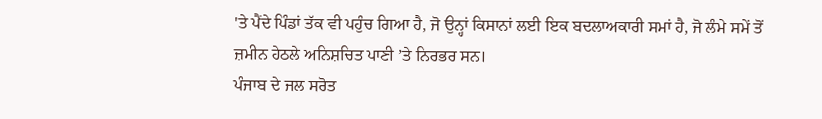'ਤੇ ਪੈਂਦੇ ਪਿੰਡਾਂ ਤੱਕ ਵੀ ਪਹੁੰਚ ਗਿਆ ਹੈ, ਜੋ ਉਨ੍ਹਾਂ ਕਿਸਾਨਾਂ ਲਈ ਇਕ ਬਦਲਾਅਕਾਰੀ ਸਮਾਂ ਹੈ, ਜੋ ਲੰਮੇ ਸਮੇਂ ਤੋਂ ਜ਼ਮੀਨ ਹੇਠਲੇ ਅਨਿਸ਼ਚਿਤ ਪਾਣੀ ’ਤੇ ਨਿਰਭਰ ਸਨ।
ਪੰਜਾਬ ਦੇ ਜਲ ਸਰੋਤ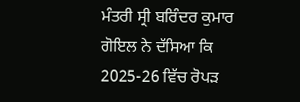ਮੰਤਰੀ ਸ੍ਰੀ ਬਰਿੰਦਰ ਕੁਮਾਰ ਗੋਇਲ ਨੇ ਦੱਸਿਆ ਕਿ 2025-26 ਵਿੱਚ ਰੋਪੜ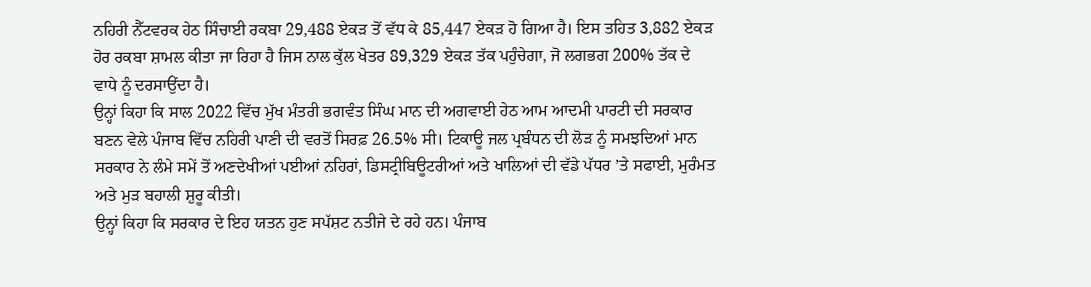ਨਹਿਰੀ ਨੈੱਟਵਰਕ ਹੇਠ ਸਿੰਚਾਈ ਰਕਬਾ 29,488 ਏਕੜ ਤੋਂ ਵੱਧ ਕੇ 85,447 ਏਕੜ ਹੋ ਗਿਆ ਹੈ। ਇਸ ਤਹਿਤ 3,882 ਏਕੜ ਹੋਰ ਰਕਬਾ ਸ਼ਾਮਲ ਕੀਤਾ ਜਾ ਰਿਹਾ ਹੈ ਜਿਸ ਨਾਲ ਕੁੱਲ ਖੇਤਰ 89,329 ਏਕੜ ਤੱਕ ਪਹੁੰਚੇਗਾ, ਜੋ ਲਗਭਗ 200% ਤੱਕ ਦੇ ਵਾਧੇ ਨੂੰ ਦਰਸਾਉਂਦਾ ਹੈ।
ਉਨ੍ਹਾਂ ਕਿਹਾ ਕਿ ਸਾਲ 2022 ਵਿੱਚ ਮੁੱਖ ਮੰਤਰੀ ਭਗਵੰਤ ਸਿੰਘ ਮਾਨ ਦੀ ਅਗਵਾਈ ਹੇਠ ਆਮ ਆਦਮੀ ਪਾਰਟੀ ਦੀ ਸਰਕਾਰ ਬਣਨ ਵੇਲੇ ਪੰਜਾਬ ਵਿੱਚ ਨਹਿਰੀ ਪਾਣੀ ਦੀ ਵਰਤੋਂ ਸਿਰਫ਼ 26.5% ਸੀ। ਟਿਕਾਊ ਜਲ ਪ੍ਰਬੰਧਨ ਦੀ ਲੋੜ ਨੂੰ ਸਮਝਦਿਆਂ ਮਾਨ ਸਰਕਾਰ ਨੇ ਲੰਮੇ ਸਮੇਂ ਤੋਂ ਅਣਦੇਖੀਆਂ ਪਈਆਂ ਨਹਿਰਾਂ, ਡਿਸਟ੍ਰੀਬਿਊਟਰੀਆਂ ਅਤੇ ਖਾਲਿਆਂ ਦੀ ਵੱਡੇ ਪੱਧਰ ’ਤੇ ਸਫਾਈ, ਮੁਰੰਮਤ ਅਤੇ ਮੁੜ ਬਹਾਲੀ ਸ਼ੁਰੂ ਕੀਤੀ।
ਉਨ੍ਹਾਂ ਕਿਹਾ ਕਿ ਸਰਕਾਰ ਦੇ ਇਹ ਯਤਨ ਹੁਣ ਸਪੱਸ਼ਟ ਨਤੀਜੇ ਦੇ ਰਹੇ ਹਨ। ਪੰਜਾਬ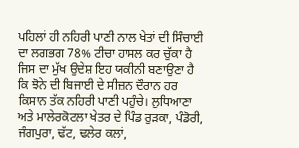ਪਹਿਲਾਂ ਹੀ ਨਹਿਰੀ ਪਾਣੀ ਨਾਲ ਖੇਤਾਂ ਦੀ ਸਿੰਚਾਈ ਦਾ ਲਗਭਗ 78% ਟੀਚਾ ਹਾਸਲ ਕਰ ਚੁੱਕਾ ਹੈ ਜਿਸ ਦਾ ਮੁੱਖ ਉਦੇਸ਼ ਇਹ ਯਕੀਨੀ ਬਣਾਉਣਾ ਹੈ ਕਿ ਝੋਨੇ ਦੀ ਬਿਜਾਈ ਦੇ ਸੀਜ਼ਨ ਦੌਰਾਨ ਹਰ ਕਿਸਾਨ ਤੱਕ ਨਹਿਰੀ ਪਾਣੀ ਪਹੁੰਚੇ। ਲੁਧਿਆਣਾ ਅਤੇ ਮਾਲੇਰਕੋਟਲਾ ਖੇਤਰ ਦੇ ਪਿੰਡ ਰੁੜਕਾ, ਪੰਡੋਰੀ, ਜੰਗਪੁਰਾ, ਢੱਟ, ਢਲੇਰ ਕਲਾਂ,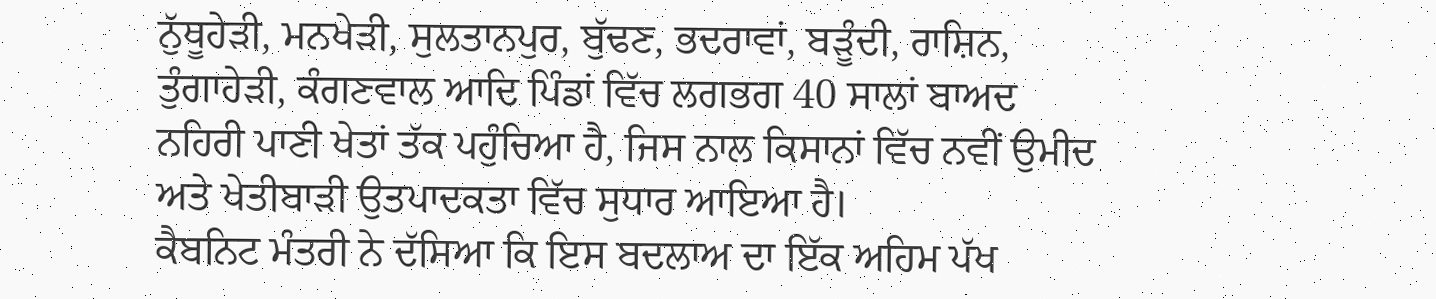ਨੁੱਥੂਹੇੜੀ, ਮਨਖੇੜੀ, ਸੁਲਤਾਨਪੁਰ, ਬੁੱਢਣ, ਭਦਰਾਵਾਂ, ਬੜੂੰਦੀ, ਰਾਸ਼ਿਨ, ਤੁੰਗਾਹੇੜੀ, ਕੰਗਣਵਾਲ ਆਦਿ ਪਿੰਡਾਂ ਵਿੱਚ ਲਗਭਗ 40 ਸਾਲਾਂ ਬਾਅਦ ਨਹਿਰੀ ਪਾਣੀ ਖੇਤਾਂ ਤੱਕ ਪਹੁੰਚਿਆ ਹੈ, ਜਿਸ ਨਾਲ ਕਿਸਾਨਾਂ ਵਿੱਚ ਨਵੀਂ ਉਮੀਦ ਅਤੇ ਖੇਤੀਬਾੜੀ ਉਤਪਾਦਕਤਾ ਵਿੱਚ ਸੁਧਾਰ ਆਇਆ ਹੈ।
ਕੈਬਨਿਟ ਮੰਤਰੀ ਨੇ ਦੱਸਿਆ ਕਿ ਇਸ ਬਦਲਾਅ ਦਾ ਇੱਕ ਅਹਿਮ ਪੱਖ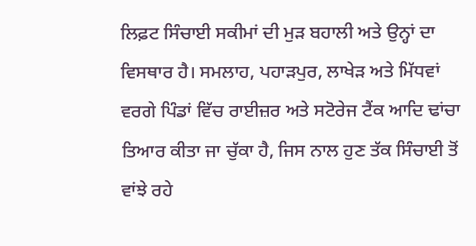ਲਿਫ਼ਟ ਸਿੰਚਾਈ ਸਕੀਮਾਂ ਦੀ ਮੁੜ ਬਹਾਲੀ ਅਤੇ ਉਨ੍ਹਾਂ ਦਾ ਵਿਸਥਾਰ ਹੈ। ਸਮਲਾਹ, ਪਹਾੜਪੁਰ, ਲਾਖੇੜ ਅਤੇ ਮਿੱਧਵਾਂ ਵਰਗੇ ਪਿੰਡਾਂ ਵਿੱਚ ਰਾਈਜ਼ਰ ਅਤੇ ਸਟੋਰੇਜ ਟੈਂਕ ਆਦਿ ਢਾਂਚਾ ਤਿਆਰ ਕੀਤਾ ਜਾ ਚੁੱਕਾ ਹੈ, ਜਿਸ ਨਾਲ ਹੁਣ ਤੱਕ ਸਿੰਚਾਈ ਤੋਂ ਵਾਂਝੇ ਰਹੇ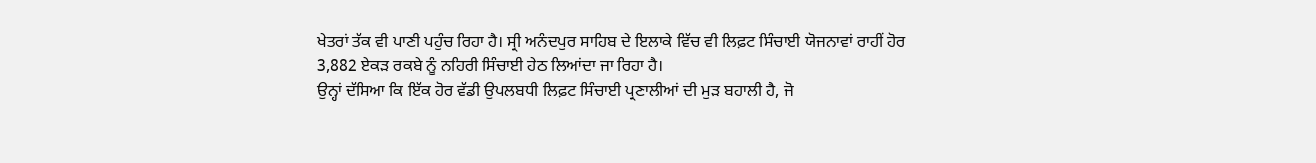ਖੇਤਰਾਂ ਤੱਕ ਵੀ ਪਾਣੀ ਪਹੁੰਚ ਰਿਹਾ ਹੈ। ਸ੍ਰੀ ਅਨੰਦਪੁਰ ਸਾਹਿਬ ਦੇ ਇਲਾਕੇ ਵਿੱਚ ਵੀ ਲਿਫ਼ਟ ਸਿੰਚਾਈ ਯੋਜਨਾਵਾਂ ਰਾਹੀਂ ਹੋਰ 3,882 ਏਕੜ ਰਕਬੇ ਨੂੰ ਨਹਿਰੀ ਸਿੰਚਾਈ ਹੇਠ ਲਿਆਂਦਾ ਜਾ ਰਿਹਾ ਹੈ।
ਉਨ੍ਹਾਂ ਦੱਸਿਆ ਕਿ ਇੱਕ ਹੋਰ ਵੱਡੀ ਉਪਲਬਧੀ ਲਿਫ਼ਟ ਸਿੰਚਾਈ ਪ੍ਰਣਾਲੀਆਂ ਦੀ ਮੁੜ ਬਹਾਲੀ ਹੈ, ਜੋ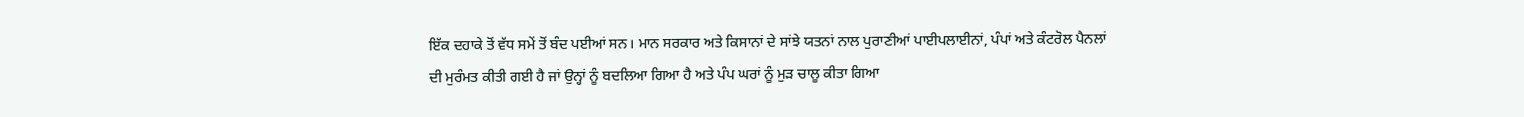ਇੱਕ ਦਹਾਕੇ ਤੋਂ ਵੱਧ ਸਮੇਂ ਤੋਂ ਬੰਦ ਪਈਆਂ ਸਨ। ਮਾਨ ਸਰਕਾਰ ਅਤੇ ਕਿਸਾਨਾਂ ਦੇ ਸਾਂਝੇ ਯਤਨਾਂ ਨਾਲ ਪੁਰਾਣੀਆਂ ਪਾਈਪਲਾਈਨਾਂ, ਪੰਪਾਂ ਅਤੇ ਕੰਟਰੋਲ ਪੈਨਲਾਂ ਦੀ ਮੁਰੰਮਤ ਕੀਤੀ ਗਈ ਹੈ ਜਾਂ ਉਨ੍ਹਾਂ ਨੂੰ ਬਦਲਿਆ ਗਿਆ ਹੈ ਅਤੇ ਪੰਪ ਘਰਾਂ ਨੂੰ ਮੁੜ ਚਾਲੂ ਕੀਤਾ ਗਿਆ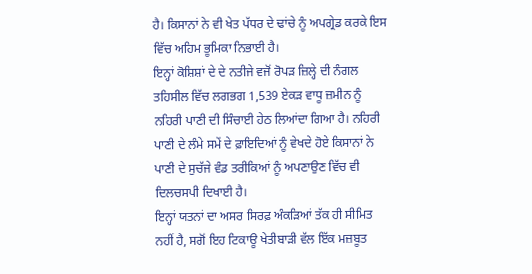ਹੈ। ਕਿਸਾਨਾਂ ਨੇ ਵੀ ਖੇਤ ਪੱਧਰ ਦੇ ਢਾਂਚੇ ਨੂੰ ਅਪਗ੍ਰੇਡ ਕਰਕੇ ਇਸ ਵਿੱਚ ਅਹਿਮ ਭੂਮਿਕਾ ਨਿਭਾਈ ਹੈ।
ਇਨ੍ਹਾਂ ਕੋਸ਼ਿਸ਼ਾਂ ਦੇ ਦੇ ਨਤੀਜੇ ਵਜੋਂ ਰੋਪੜ ਜ਼ਿਲ੍ਹੇ ਦੀ ਨੰਗਲ ਤਹਿਸੀਲ ਵਿੱਚ ਲਗਭਗ 1,539 ਏਕੜ ਵਾਧੂ ਜ਼ਮੀਨ ਨੂੰ ਨਹਿਰੀ ਪਾਣੀ ਦੀ ਸਿੰਚਾਈ ਹੇਠ ਲਿਆਂਦਾ ਗਿਆ ਹੈ। ਨਹਿਰੀ ਪਾਣੀ ਦੇ ਲੰਮੇ ਸਮੇਂ ਦੇ ਫ਼ਾਇਦਿਆਂ ਨੂੰ ਵੇਖਦੇ ਹੋਏ ਕਿਸਾਨਾਂ ਨੇ ਪਾਣੀ ਦੇ ਸੁਚੱਜੇ ਵੰਡ ਤਰੀਕਿਆਂ ਨੂੰ ਅਪਣਾਉਣ ਵਿੱਚ ਵੀ ਦਿਲਚਸਪੀ ਦਿਖਾਈ ਹੈ।
ਇਨ੍ਹਾਂ ਯਤਨਾਂ ਦਾ ਅਸਰ ਸਿਰਫ਼ ਅੰਕੜਿਆਂ ਤੱਕ ਹੀ ਸੀਮਿਤ ਨਹੀਂ ਹੈ, ਸਗੋਂ ਇਹ ਟਿਕਾਊ ਖੇਤੀਬਾੜੀ ਵੱਲ ਇੱਕ ਮਜ਼ਬੂਤ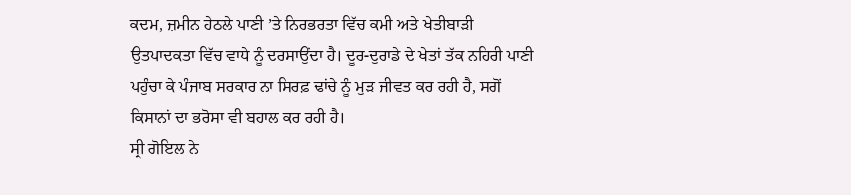ਕਦਮ, ਜ਼ਮੀਨ ਹੇਠਲੇ ਪਾਣੀ ’ਤੇ ਨਿਰਭਰਤਾ ਵਿੱਚ ਕਮੀ ਅਤੇ ਖੇਤੀਬਾੜੀ ਉਤਪਾਦਕਤਾ ਵਿੱਚ ਵਾਧੇ ਨੂੰ ਦਰਸਾਉਂਦਾ ਹੈ। ਦੂਰ-ਦੁਰਾਡੇ ਦੇ ਖੇਤਾਂ ਤੱਕ ਨਹਿਰੀ ਪਾਣੀ ਪਹੁੰਚਾ ਕੇ ਪੰਜਾਬ ਸਰਕਾਰ ਨਾ ਸਿਰਫ਼ ਢਾਂਚੇ ਨੂੰ ਮੁੜ ਜੀਵਤ ਕਰ ਰਹੀ ਹੈ, ਸਗੋਂ ਕਿਸਾਨਾਂ ਦਾ ਭਰੋਸਾ ਵੀ ਬਹਾਲ ਕਰ ਰਹੀ ਹੈ।
ਸ੍ਰੀ ਗੋਇਲ ਨੇ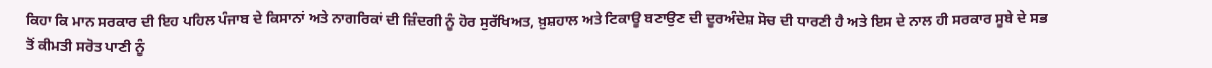ਕਿਹਾ ਕਿ ਮਾਨ ਸਰਕਾਰ ਦੀ ਇਹ ਪਹਿਲ ਪੰਜਾਬ ਦੇ ਕਿਸਾਨਾਂ ਅਤੇ ਨਾਗਰਿਕਾਂ ਦੀ ਜ਼ਿੰਦਗੀ ਨੂੰ ਹੋਰ ਸੁਰੱਖਿਅਤ, ਖ਼ੁਸ਼ਹਾਲ ਅਤੇ ਟਿਕਾਊ ਬਣਾਉਣ ਦੀ ਦੂਰਅੰਦੇਸ਼ ਸੋਚ ਦੀ ਧਾਰਣੀ ਹੈ ਅਤੇ ਇਸ ਦੇ ਨਾਲ ਹੀ ਸਰਕਾਰ ਸੂਬੇ ਦੇ ਸਭ ਤੋਂ ਕੀਮਤੀ ਸਰੋਤ ਪਾਣੀ ਨੂੰ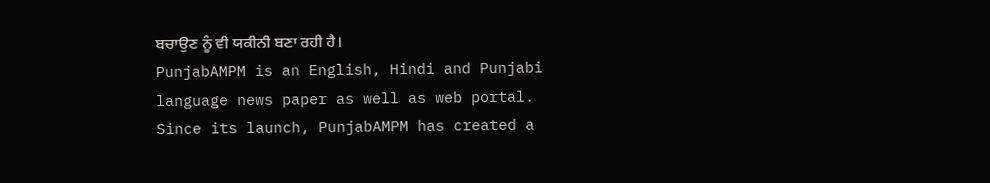ਬਚਾਉਣ ਨੂੰ ਵੀ ਯਕੀਨੀ ਬਣਾ ਰਹੀ ਹੈ।
PunjabAMPM is an English, Hindi and Punjabi language news paper as well as web portal. Since its launch, PunjabAMPM has created a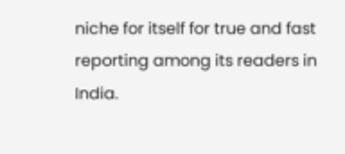niche for itself for true and fast reporting among its readers in India.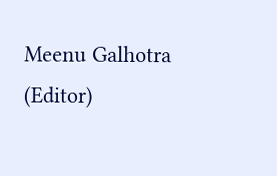Meenu Galhotra (Editor)